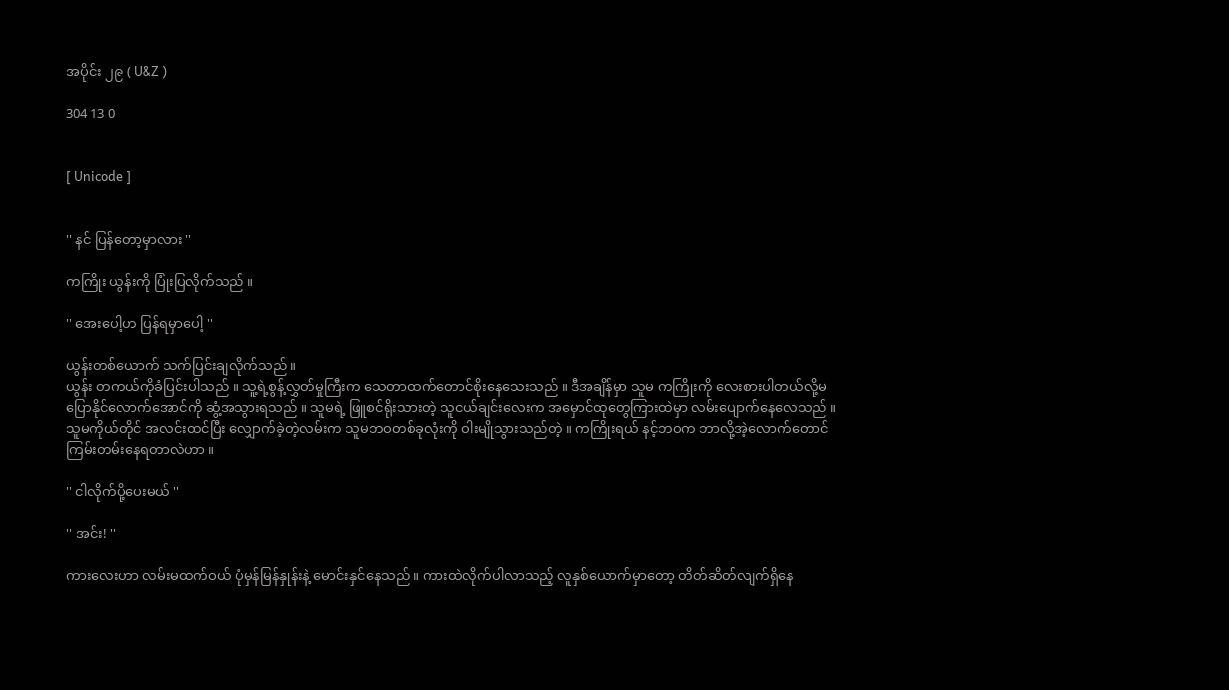အပိုင်း ၂၉ ( U&Z )

304 13 0


[ Unicode ]


'' နင် ပြန်တော့မှာလား ''

ကကြိုး ယွန်းကို ပြုံးပြလိုက်သည် ။

'' အေးပေါ့ဟ ပြန်ရမှာပေါ့ ''

ယွန်းတစ်ယောက် သက်ပြင်းချလိုက်သည် ။
ယွန်း တကယ်ကိုခံပြင်းပါသည် ။ သူ့ရဲ့စွန့်လွှတ်မှုကြီးက သေတာထက်တောင်စိုးနေသေးသည် ။ ဒီအချိန်မှာ သူမ ကကြိုးကို လေးစားပါတယ်လို့မပြောနိုင်လောက်အောင်ကို ဆွံ့အသွားရသည် ။ သူမရဲ့ ဖြူစင်ရိုးသားတဲ့ သူငယ်ချင်းလေးက အမှောင်ထုတွေကြားထဲမှာ လမ်းပျောက်နေလေသည် ။ သူမကိုယ်တိုင် အလင်းထင်ပြီး လျှောက်ခဲ့တဲ့လမ်းက သူမဘဝတစ်ခုလုံးကို ဝါးမျိုသွားသည်တဲ့ ။ ကကြိုးရယ် နင့်ဘဝက ဘာလို့အဲ့လောက်တောင် ကြမ်းတမ်းနေရတာလဲဟာ ။

'' ငါလိုက်ပို့ပေးမယ် ''

'' အင်း! ''

ကားလေးဟာ လမ်းမထက်ဝယ် ပုံမှန်မြန်နှုန်းနဲ့ မောင်းနှင်နေသည် ။ ကားထဲလိုက်ပါလာသည့် လူနှစ်ယောက်မှာတော့ တိတ်ဆိတ်လျက်ရှိနေ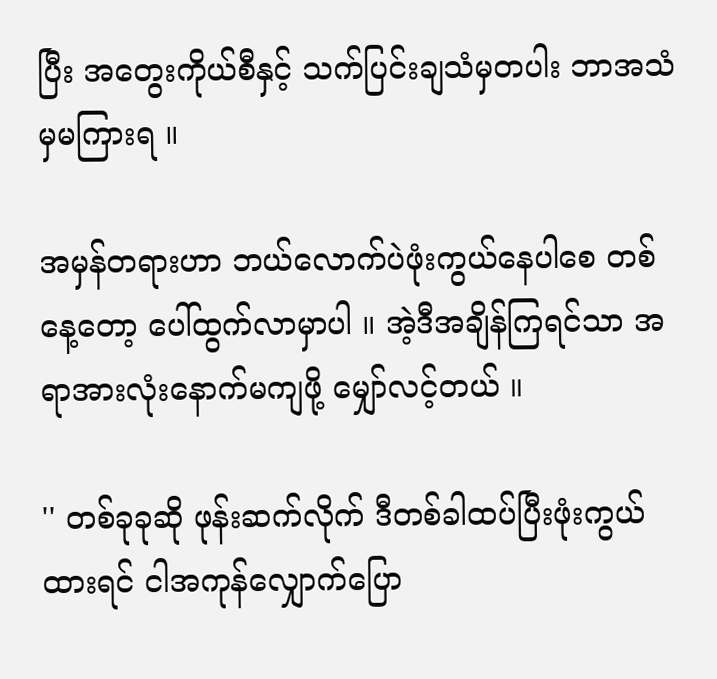ပြီး အတွေးကိုယ်စီနှင့် သက်ပြင်းချသံမှတပါး ဘာအသံမှမကြားရ ။

အမှန်တရားဟာ ဘယ်လောက်ပဲဖုံးကွယ်နေပါစေ တစ်နေ့တော့ ပေါ်ထွက်လာမှာပါ ။ အဲ့ဒီအချိန်ကြရင်သာ အရာအားလုံးနောက်မကျဖို့ မျှော်လင့်တယ် ။

'' တစ်ခုခုဆို ဖုန်းဆက်လိုက် ဒီတစ်ခါထပ်ပြီးဖုံးကွယ်ထားရင် ငါအကုန်လျှောက်ပြော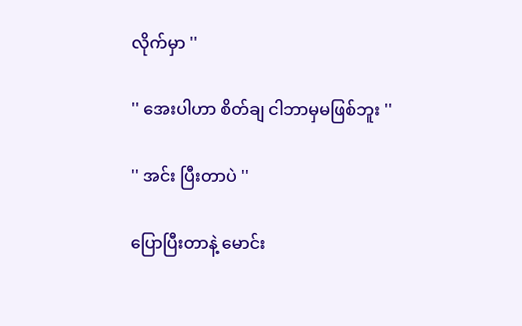လိုက်မှာ ''

'' အေးပါဟာ စိတ်ချ ငါဘာမှမဖြစ်ဘူး ''

'' အင်း ပြီးတာပဲ ''

ပြောပြီးတာနဲ့ မောင်း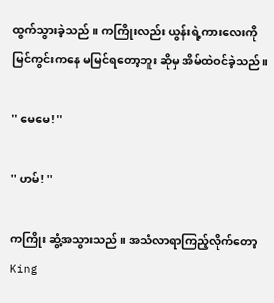ထွက်သွားခဲ့သည် ။ ကကြိုးလည်း ယွန်းရဲ့ကားလေးကို မြင်ကွင်းကနေ မမြင်ရတော့ဘူး ဆိုမှ အိမ်ထဲဝင်ခဲ့သည်။

'' မေမေ! ''

'' ဟမ်! ''

ကကြိုး ဆွံ့အသွားသည် ။ အသံလာရာကြည့်လိုက်တော့ King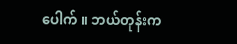ပေါက် ။ ဘယ်တုန်းက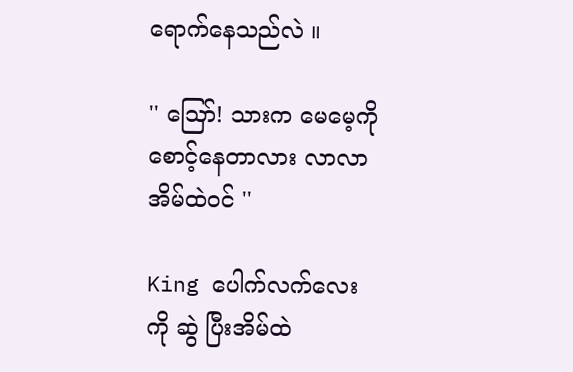ရောက်နေသည်လဲ ။

'' ဪ! သားက မေမေ့ကိုစောင့်နေတာလား လာလာ အိမ်ထဲဝင် ''

King ပေါက်လက်လေးကို ဆွဲ ပြီးအိမ်ထဲ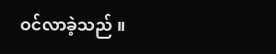ဝင်လာခဲ့သည် ။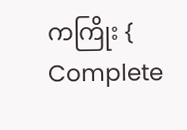ကကြိုး { Complete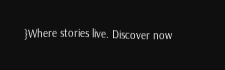}Where stories live. Discover now